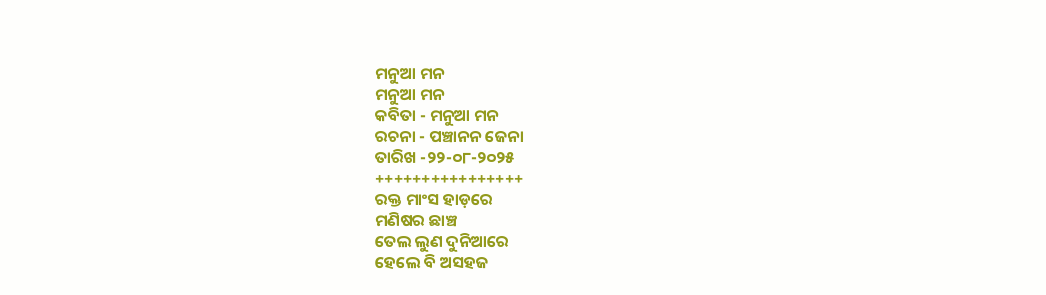ମନୁଆ ମନ
ମନୁଆ ମନ
କବିତା - ମନୁଆ ମନ
ରଚନା - ପଞ୍ଚାନନ ଜେନା
ତାରିଖ -୨୨-୦୮-୨୦୨୫
++++++++++++++++
ରକ୍ତ ମାଂସ ହାଡ଼ରେ
ମଣିଷର ଛାଞ୍ଚ
ତେଲ ଲୁଣ ଦୁନିଆରେ
ହେଲେ ବି ଅସହଜ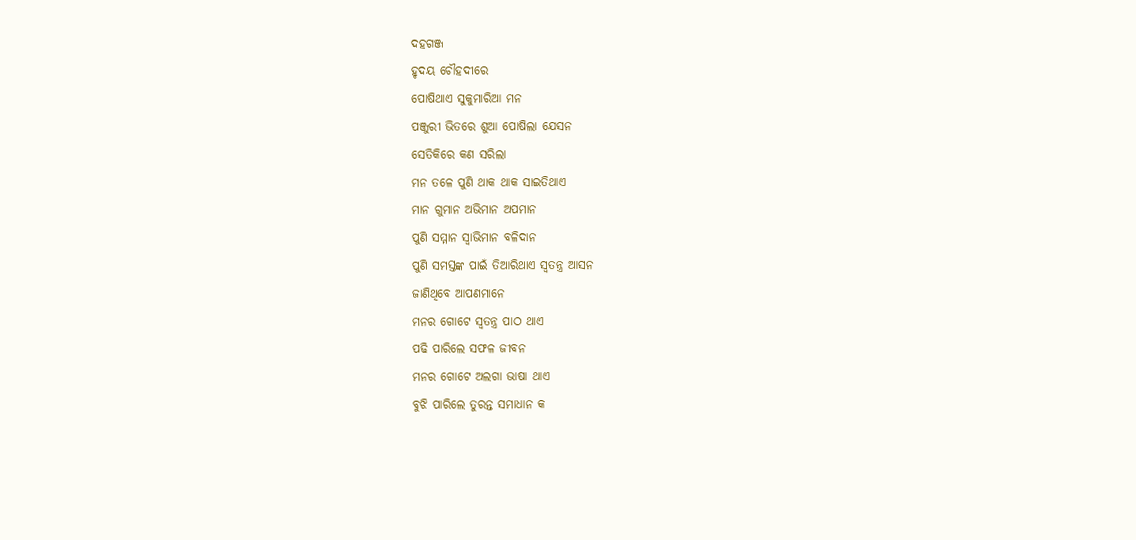ଦହଗଞ୍ଜ
ହୃଦୟ ଚୌହଦୀରେ
ପୋଷିଥାଏ ସୁକୁମାରିଆ ମନ
ପଞ୍ଜୁରୀ ଭିତରେ ଶୁଆ ପୋଷିଲା ଯେସନ
ସେତିକିରେ କଣ ସରିଲା
ମନ ତଳେ ପୁଣି ଥାକ ଥାକ ସାଇତିଥାଏ
ମାନ ଗୁମାନ ଅଭିମାନ ଅପମାନ
ପୁଣି ସମ୍ମାନ ସ୍ୱାଭିମାନ ବଳିଦାନ
ପୁଣି ସମସ୍ତଙ୍କ ପାଇଁ ତିଆରିଥାଏ ସ୍ୱତନ୍ତ୍ର ଆସନ
ଜାଣିଥିବେ ଆପଣମାନେ
ମନର ଗୋଟେ ସ୍ଵତନ୍ତ୍ର ପାଠ ଥାଏ
ପଢି ପାରିଲେ ସଫଳ ଜୀବନ
ମନର ଗୋଟେ ଅଲଗା ଭାଷା ଥାଏ
ବୁଝି ପାରିଲେ ତୁରନ୍ତ ସମାଧାନ କ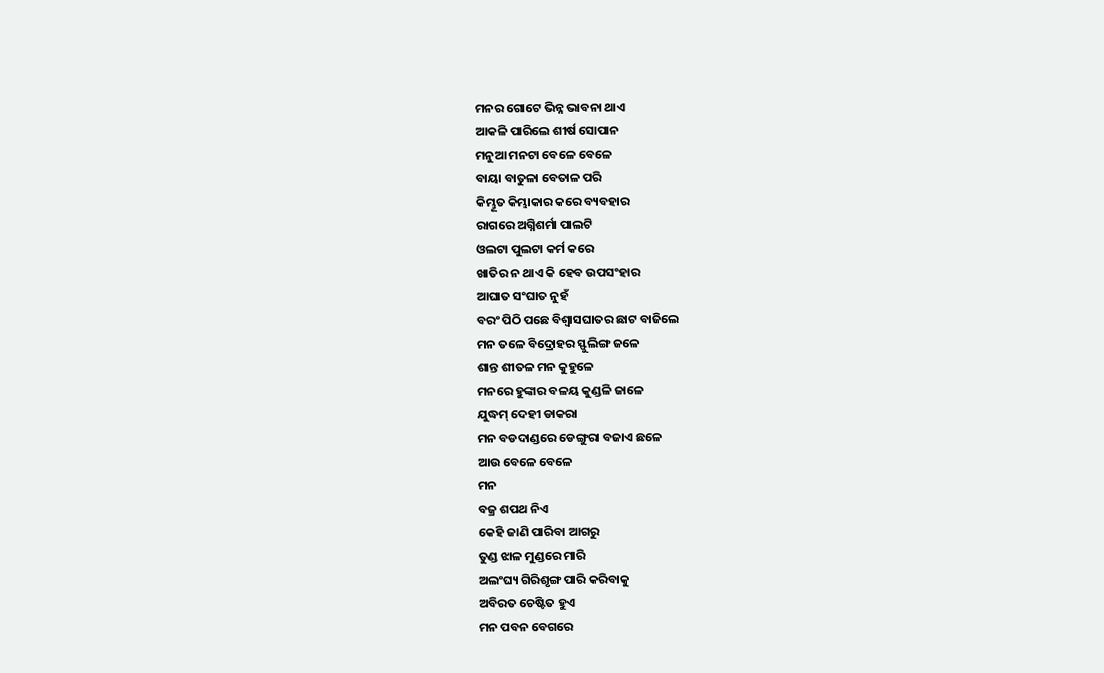ମନର ଗୋଟେ ଭିନ୍ନ ଭାବନା ଥାଏ
ଆକଳି ପାରିଲେ ଶୀର୍ଷ ସୋପାନ
ମନୁଆ ମନଟା ବେଳେ ବେଳେ
ବାୟା ବାତୁଳା ବେତାଳ ପରି
କିମ୍ଭୂତ କିମ୍ଭାକାର କରେ ବ୍ୟବହାର
ରାଗରେ ଅଗ୍ନିଶର୍ମା ପାଲଟି
ଓଲଟା ପୁଲଟା କର୍ମ କରେ
ଖାତିର ନ ଥାଏ କି ହେବ ଉପସଂହାର
ଆଘାତ ସଂଘାତ ନୁହଁ
ବରଂ ପିଠି ପଛେ ବିଶ୍ୱାସଘାତର ଛାଟ ବାଜିଲେ
ମନ ତଳେ ବିଦ୍ରୋହର ସ୍ଫୁଲିଙ୍ଗ ଜଳେ
ଶାନ୍ତ ଶୀତଳ ମନ କୁହୁଳେ
ମନରେ ହୁଙ୍କାର ବଳୟ କୁଣ୍ଡଳି ଜାଳେ
ଯୁଦ୍ଧମ୍ ଦେହୀ ଡାକରା
ମନ ବଡଦାଣ୍ଡରେ ଡେଙ୍ଗୁରା ବଜାଏ ଛଳେ
ଆଉ ବେଳେ ବେଳେ
ମନ
ବଜ୍ର ଶପଥ ନିଏ
କେହି ଜାଣି ପାରିବା ଆଗରୁ
ତୁଣ୍ଡ ଝାଳ ମୁଣ୍ଡରେ ମାରି
ଅଲଂଘ୍ୟ ଗିରିଶୃଙ୍ଗ ପାରି କରିବାକୁ
ଅବିରତ ଚେଷ୍ଟିତ ହୁଏ
ମନ ପବନ ବେଗରେ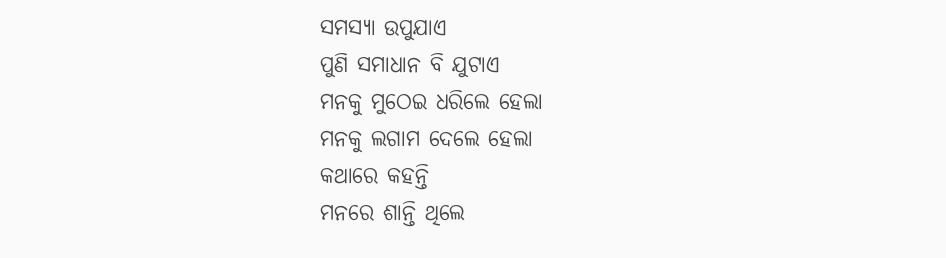ସମସ୍ୟା ଉପୁଯାଏ
ପୁଣି ସମାଧାନ ବି ଯୁଟାଏ
ମନକୁ ମୁଠେଇ ଧରିଲେ ହେଲା
ମନକୁ ଲଗାମ ଦେଲେ ହେଲା
କଥାରେ କହନ୍ତି
ମନରେ ଶାନ୍ତି ଥିଲେ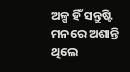ଅଳ୍ପ ହିଁ ସନ୍ତୁଷ୍ଟି
ମନରେ ଅଶାନ୍ତି ଥିଲେ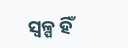ସ୍ଵଳ୍ପ ହିଁ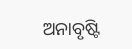ଅନାବୃଷ୍ଟି